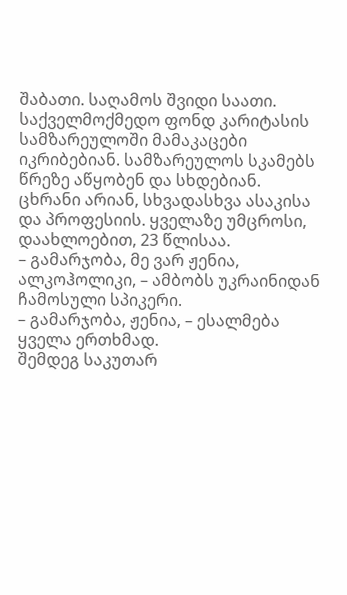შაბათი. საღამოს შვიდი საათი. საქველმოქმედო ფონდ კარიტასის სამზარეულოში მამაკაცები იკრიბებიან. სამზარეულოს სკამებს წრეზე აწყობენ და სხდებიან. ცხრანი არიან, სხვადასხვა ასაკისა და პროფესიის. ყველაზე უმცროსი, დაახლოებით, 23 წლისაა.
– გამარჯობა, მე ვარ ჟენია, ალკოჰოლიკი, – ამბობს უკრაინიდან ჩამოსული სპიკერი.
– გამარჯობა, ჟენია, – ესალმება ყველა ერთხმად.
შემდეგ საკუთარ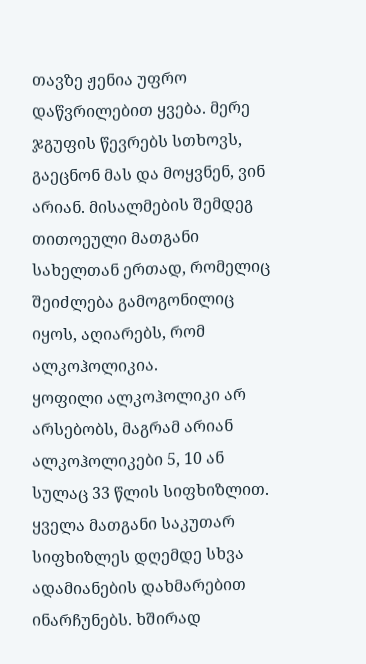თავზე ჟენია უფრო დაწვრილებით ყვება. მერე ჯგუფის წევრებს სთხოვს, გაეცნონ მას და მოყვნენ, ვინ არიან. მისალმების შემდეგ თითოეული მათგანი სახელთან ერთად, რომელიც შეიძლება გამოგონილიც იყოს, აღიარებს, რომ ალკოჰოლიკია.
ყოფილი ალკოჰოლიკი არ არსებობს, მაგრამ არიან ალკოჰოლიკები 5, 10 ან სულაც 33 წლის სიფხიზლით. ყველა მათგანი საკუთარ სიფხიზლეს დღემდე სხვა ადამიანების დახმარებით ინარჩუნებს. ხშირად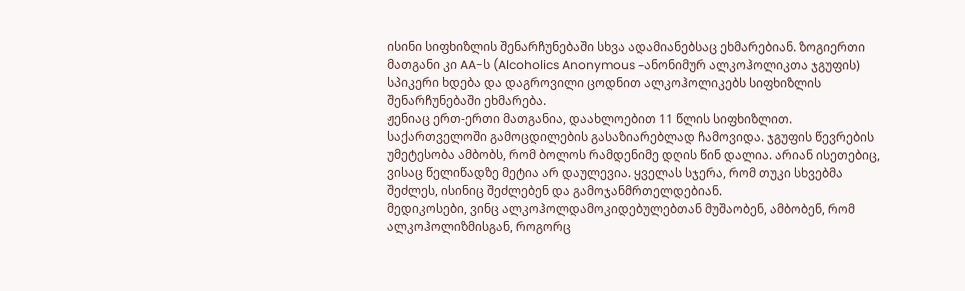ისინი სიფხიზლის შენარჩუნებაში სხვა ადამიანებსაც ეხმარებიან. ზოგიერთი მათგანი კი AA-ს (Alcoholics Anonymous –ანონიმურ ალკოჰოლიკთა ჯგუფის) სპიკერი ხდება და დაგროვილი ცოდნით ალკოჰოლიკებს სიფხიზლის შენარჩუნებაში ეხმარება.
ჟენიაც ერთ-ერთი მათგანია, დაახლოებით 11 წლის სიფხიზლით. საქართველოში გამოცდილების გასაზიარებლად ჩამოვიდა. ჯგუფის წევრების უმეტესობა ამბობს, რომ ბოლოს რამდენიმე დღის წინ დალია. არიან ისეთებიც, ვისაც წელიწადზე მეტია არ დაულევია. ყველას სჯერა, რომ თუკი სხვებმა შეძლეს, ისინიც შეძლებენ და გამოჯანმრთელდებიან.
მედიკოსები, ვინც ალკოჰოლდამოკიდებულებთან მუშაობენ, ამბობენ, რომ ალკოჰოლიზმისგან, როგორც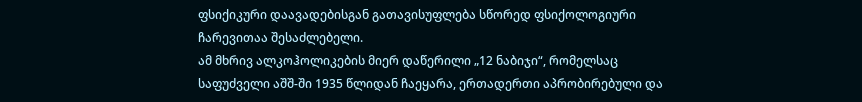ფსიქიკური დაავადებისგან გათავისუფლება სწორედ ფსიქოლოგიური ჩარევითაა შესაძლებელი.
ამ მხრივ ალკოჰოლიკების მიერ დაწერილი „12 ნაბიჯი“, რომელსაც საფუძველი აშშ-ში 1935 წლიდან ჩაეყარა, ერთადერთი აპრობირებული და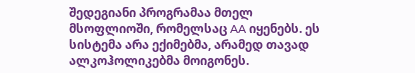შედეგიანი პროგრამაა მთელ მსოფლიოში, რომელსაც AA იყენებს. ეს სისტემა არა ექიმებმა, არამედ თავად ალკოჰოლიკებმა მოიგონეს.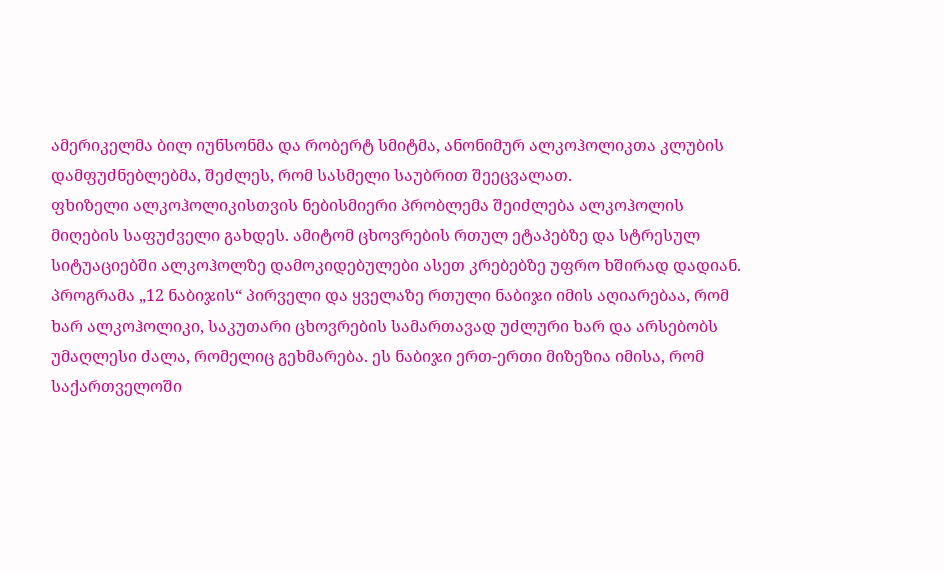ამერიკელმა ბილ იუნსონმა და რობერტ სმიტმა, ანონიმურ ალკოჰოლიკთა კლუბის დამფუძნებლებმა, შეძლეს, რომ სასმელი საუბრით შეეცვალათ.
ფხიზელი ალკოჰოლიკისთვის ნებისმიერი პრობლემა შეიძლება ალკოჰოლის მიღების საფუძველი გახდეს. ამიტომ ცხოვრების რთულ ეტაპებზე და სტრესულ სიტუაციებში ალკოჰოლზე დამოკიდებულები ასეთ კრებებზე უფრო ხშირად დადიან.
პროგრამა „12 ნაბიჯის“ პირველი და ყველაზე რთული ნაბიჯი იმის აღიარებაა, რომ ხარ ალკოჰოლიკი, საკუთარი ცხოვრების სამართავად უძლური ხარ და არსებობს უმაღლესი ძალა, რომელიც გეხმარება. ეს ნაბიჯი ერთ-ერთი მიზეზია იმისა, რომ საქართველოში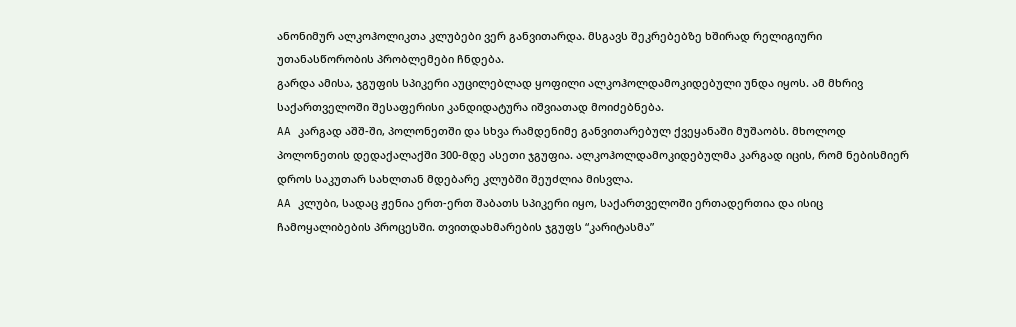ანონიმურ ალკოჰოლიკთა კლუბები ვერ განვითარდა. მსგავს შეკრებებზე ხშირად რელიგიური უთანასწორობის პრობლემები ჩნდება.
გარდა ამისა, ჯგუფის სპიკერი აუცილებლად ყოფილი ალკოჰოლდამოკიდებული უნდა იყოს. ამ მხრივ საქართველოში შესაფერისი კანდიდატურა იშვიათად მოიძებნება.
AA კარგად აშშ-ში, პოლონეთში და სხვა რამდენიმე განვითარებულ ქვეყანაში მუშაობს. მხოლოდ პოლონეთის დედაქალაქში 300-მდე ასეთი ჯგუფია. ალკოჰოლდამოკიდებულმა კარგად იცის, რომ ნებისმიერ დროს საკუთარ სახლთან მდებარე კლუბში შეუძლია მისვლა.
AA კლუბი, სადაც ჟენია ერთ-ერთ შაბათს სპიკერი იყო, საქართველოში ერთადერთია და ისიც ჩამოყალიბების პროცესში. თვითდახმარების ჯგუფს “კარიტასმა”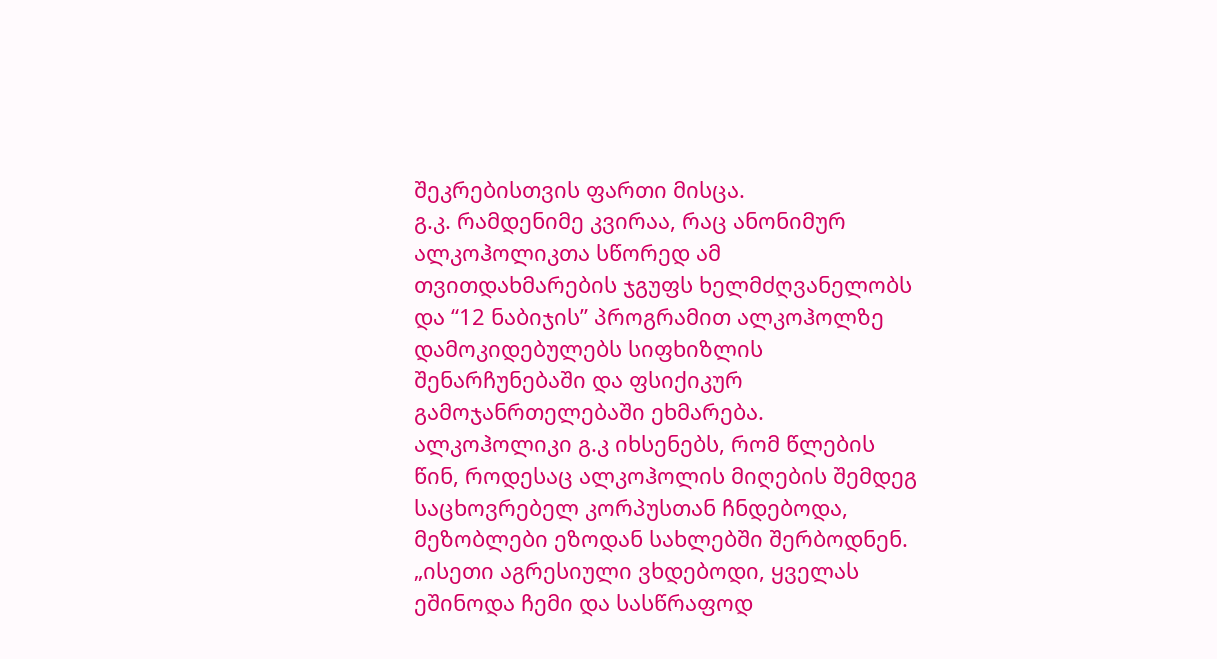შეკრებისთვის ფართი მისცა.
გ.კ. რამდენიმე კვირაა, რაც ანონიმურ ალკოჰოლიკთა სწორედ ამ თვითდახმარების ჯგუფს ხელმძღვანელობს და “12 ნაბიჯის” პროგრამით ალკოჰოლზე დამოკიდებულებს სიფხიზლის შენარჩუნებაში და ფსიქიკურ გამოჯანრთელებაში ეხმარება.
ალკოჰოლიკი გ.კ იხსენებს, რომ წლების წინ, როდესაც ალკოჰოლის მიღების შემდეგ საცხოვრებელ კორპუსთან ჩნდებოდა, მეზობლები ეზოდან სახლებში შერბოდნენ.
„ისეთი აგრესიული ვხდებოდი, ყველას ეშინოდა ჩემი და სასწრაფოდ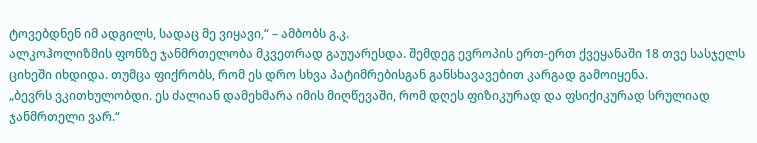ტოვებდნენ იმ ადგილს, სადაც მე ვიყავი,“ – ამბობს გ.კ.
ალკოჰოლიზმის ფონზე ჯანმრთელობა მკვეთრად გაუუარესდა. შემდეგ ევროპის ერთ-ერთ ქვეყანაში 18 თვე სასჯელს ციხეში იხდიდა. თუმცა ფიქრობს, რომ ეს დრო სხვა პატიმრებისგან განსხავავებით კარგად გამოიყენა.
„ბევრს ვკითხულობდი. ეს ძალიან დამეხმარა იმის მიღწევაში, რომ დღეს ფიზიკურად და ფსიქიკურად სრულიად ჯანმრთელი ვარ.“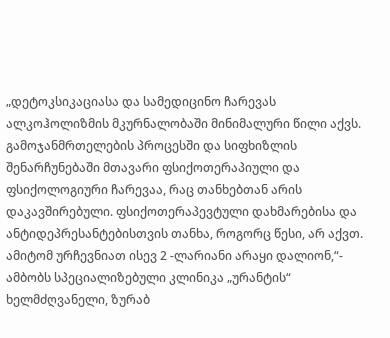„დეტოკსიკაციასა და სამედიცინო ჩარევას ალკოჰოლიზმის მკურნალობაში მინიმალური წილი აქვს. გამოჯანმრთელების პროცესში და სიფხიზლის შენარჩუნებაში მთავარი ფსიქოთერაპიული და ფსიქოლოგიური ჩარევაა, რაც თანხებთან არის დაკავშირებული. ფსიქოთერაპევტული დახმარებისა და ანტიდეპრესანტებისთვის თანხა, როგორც წესი, არ აქვთ. ამიტომ ურჩევნიათ ისევ 2 -ლარიანი არაყი დალიონ,“- ამბობს სპეციალიზებული კლინიკა „ურანტის“ ხელმძღვანელი, ზურაბ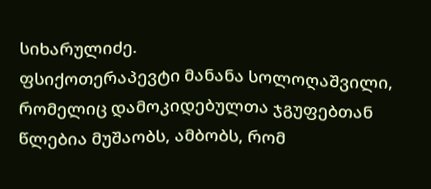სიხარულიძე.
ფსიქოთერაპევტი მანანა სოლოღაშვილი, რომელიც დამოკიდებულთა ჯგუფებთან წლებია მუშაობს, ამბობს, რომ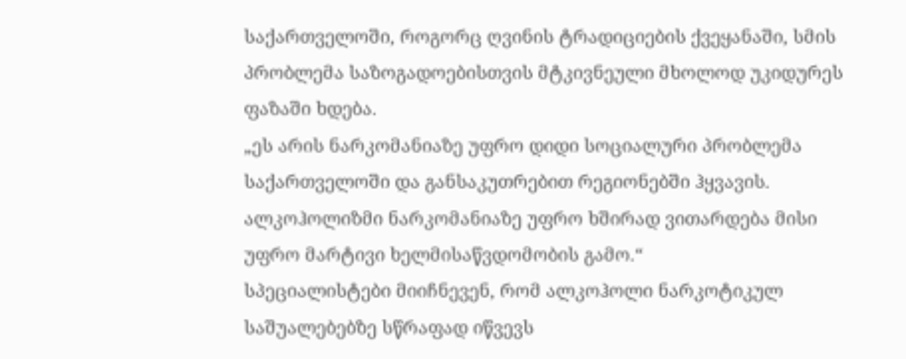საქართველოში, როგორც ღვინის ტრადიციების ქვეყანაში, სმის პრობლემა საზოგადოებისთვის მტკივნეული მხოლოდ უკიდურეს ფაზაში ხდება.
„ეს არის ნარკომანიაზე უფრო დიდი სოციალური პრობლემა საქართველოში და განსაკუთრებით რეგიონებში ჰყვავის. ალკოჰოლიზმი ნარკომანიაზე უფრო ხშირად ვითარდება მისი უფრო მარტივი ხელმისაწვდომობის გამო.“
სპეციალისტები მიიჩნევენ, რომ ალკოჰოლი ნარკოტიკულ საშუალებებზე სწრაფად იწვევს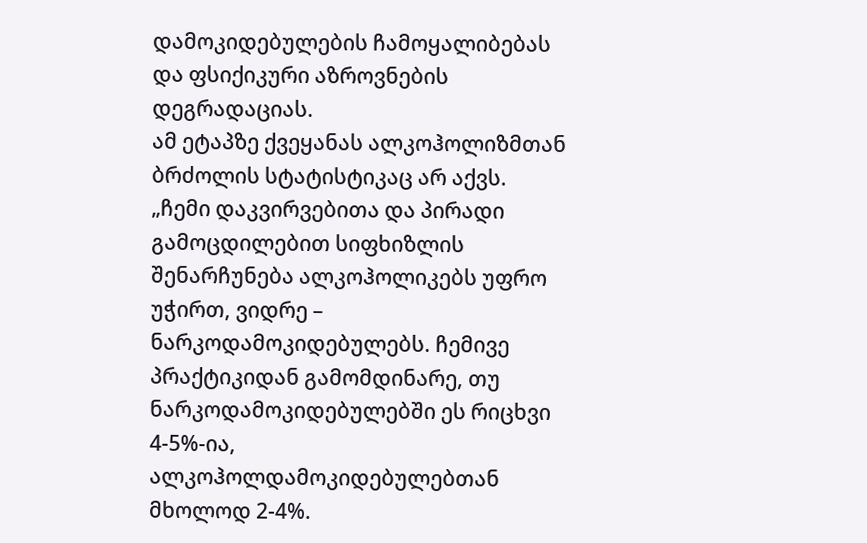დამოკიდებულების ჩამოყალიბებას და ფსიქიკური აზროვნების დეგრადაციას.
ამ ეტაპზე ქვეყანას ალკოჰოლიზმთან ბრძოლის სტატისტიკაც არ აქვს.
„ჩემი დაკვირვებითა და პირადი გამოცდილებით სიფხიზლის შენარჩუნება ალკოჰოლიკებს უფრო უჭირთ, ვიდრე – ნარკოდამოკიდებულებს. ჩემივე პრაქტიკიდან გამომდინარე, თუ ნარკოდამოკიდებულებში ეს რიცხვი 4-5%-ია, ალკოჰოლდამოკიდებულებთან მხოლოდ 2-4%.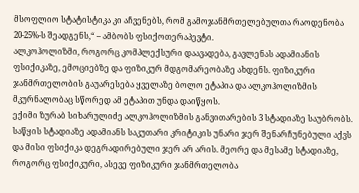მსოფლიო სტატისტიკა კი აჩვენებს, რომ გამოჯანმრთელებულთა რაოდენობა 20-25%-ს შეადგენს,“ – ამბობს ფსიქოთერაპევტი.
ალკოჰოლიზმი, როგორც კომპლექსური დაავადება, გავლენას ადამიანის ფსიქიკაზე, ემოციებზე და ფიზიკურ მდგომარეობაზე ახდენს. ფიზიკური ჯანმრთელობის გაუარესება ყველაზე ბოლო ეტაპია და ალკოჰოლიზმის მკურნალობაც სწორედ ამ ეტაპით უნდა დაიწყოს.
ექიმი ზურაბ სიხარულიძე ალკოჰოლიზმის განვითარების 3 სტადიაზე საუბრობს.
საწყის სტადიაზე ადამიანს საკუთარი კრიტიკის უნარი ჯერ შენარჩუნებული აქვს და მისი ფსიქიკა დეგრადირებული ჯერ არ არის. მეორე და მესამე სტადიაზე, როგორც ფსიქიკური, ასევე ფიზიკური ჯანმრთელობა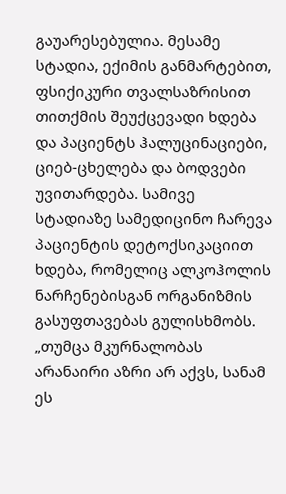გაუარესებულია. მესამე სტადია, ექიმის განმარტებით, ფსიქიკური თვალსაზრისით თითქმის შეუქცევადი ხდება და პაციენტს ჰალუცინაციები, ციებ-ცხელება და ბოდვები უვითარდება. სამივე სტადიაზე სამედიცინო ჩარევა პაციენტის დეტოქსიკაციით ხდება, რომელიც ალკოჰოლის ნარჩენებისგან ორგანიზმის გასუფთავებას გულისხმობს.
„თუმცა მკურნალობას არანაირი აზრი არ აქვს, სანამ ეს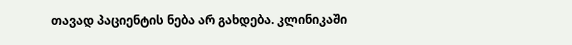თავად პაციენტის ნება არ გახდება. კლინიკაში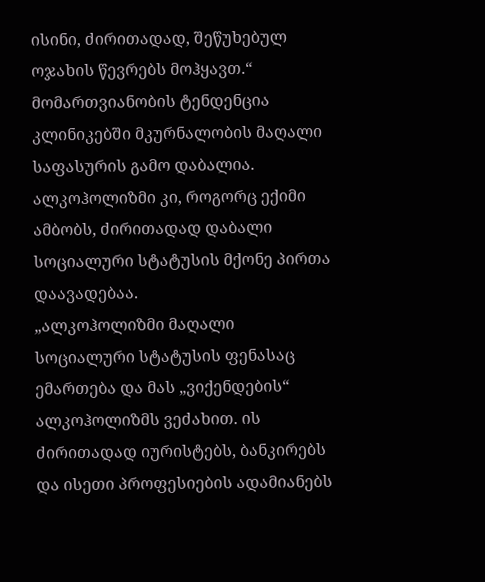ისინი, ძირითადად, შეწუხებულ ოჯახის წევრებს მოჰყავთ.“
მომართვიანობის ტენდენცია კლინიკებში მკურნალობის მაღალი საფასურის გამო დაბალია. ალკოჰოლიზმი კი, როგორც ექიმი ამბობს, ძირითადად დაბალი სოციალური სტატუსის მქონე პირთა დაავადებაა.
„ალკოჰოლიზმი მაღალი სოციალური სტატუსის ფენასაც ემართება და მას „ვიქენდების“ ალკოჰოლიზმს ვეძახით. ის ძირითადად იურისტებს, ბანკირებს და ისეთი პროფესიების ადამიანებს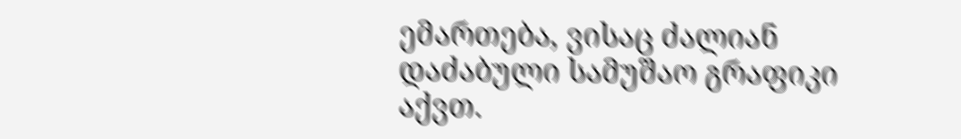ემართება, ვისაც ძალიან დაძაბული სამუშაო გრაფიკი აქვთ.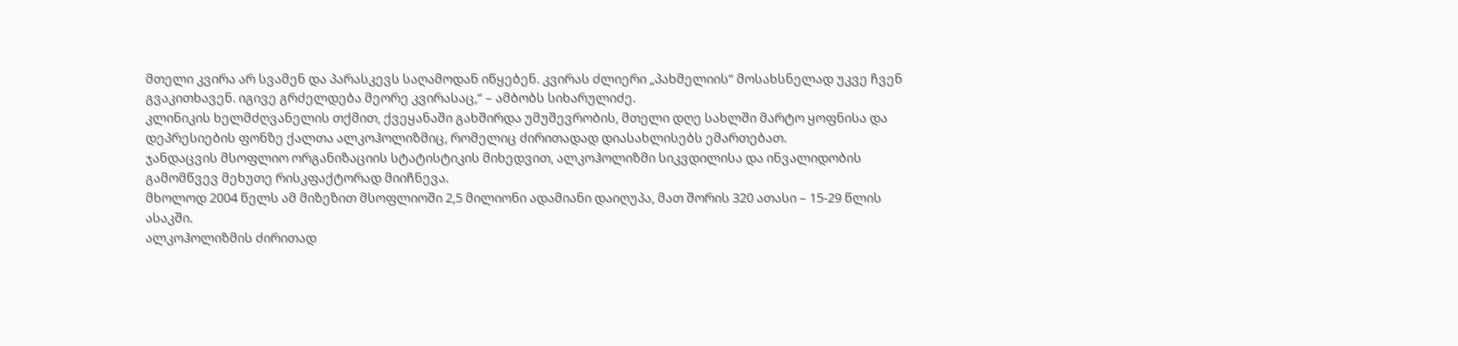მთელი კვირა არ სვამენ და პარასკევს საღამოდან იწყებენ. კვირას ძლიერი „პახმელიის“ მოსახსნელად უკვე ჩვენ გვაკითხავენ. იგივე გრძელდება მეორე კვირასაც,“ – ამბობს სიხარულიძე.
კლინიკის ხელმძღვანელის თქმით, ქვეყანაში გახშირდა უმუშევრობის, მთელი დღე სახლში მარტო ყოფნისა და დეპრესიების ფონზე ქალთა ალკოჰოლიზმიც, რომელიც ძირითადად დიასახლისებს ემართებათ.
ჯანდაცვის მსოფლიო ორგანიზაციის სტატისტიკის მიხედვით, ალკოჰოლიზმი სიკვდილისა და ინვალიდობის გამომწვევ მეხუთე რისკფაქტორად მიიჩნევა.
მხოლოდ 2004 წელს ამ მიზეზით მსოფლიოში 2,5 მილიონი ადამიანი დაიღუპა, მათ შორის 320 ათასი – 15-29 წლის ასაკში.
ალკოჰოლიზმის ძირითად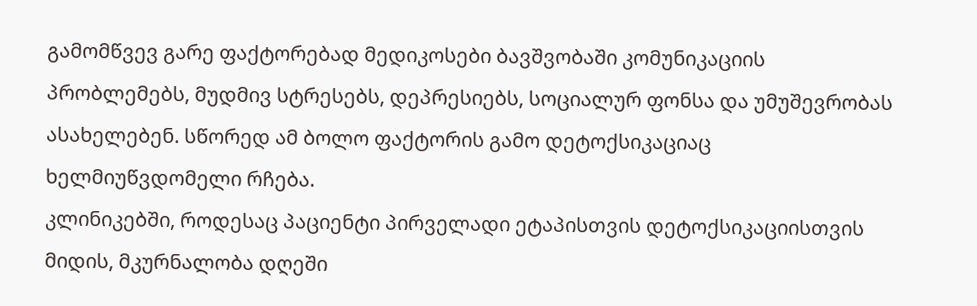გამომწვევ გარე ფაქტორებად მედიკოსები ბავშვობაში კომუნიკაციის პრობლემებს, მუდმივ სტრესებს, დეპრესიებს, სოციალურ ფონსა და უმუშევრობას ასახელებენ. სწორედ ამ ბოლო ფაქტორის გამო დეტოქსიკაციაც ხელმიუწვდომელი რჩება.
კლინიკებში, როდესაც პაციენტი პირველადი ეტაპისთვის დეტოქსიკაციისთვის მიდის, მკურნალობა დღეში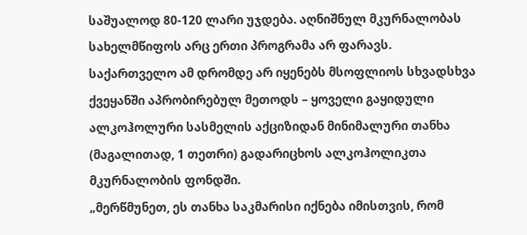საშუალოდ 80-120 ლარი უჯდება. აღნიშნულ მკურნალობას სახელმწიფოს არც ერთი პროგრამა არ ფარავს.
საქართველო ამ დრომდე არ იყენებს მსოფლიოს სხვადსხვა ქვეყანში აპრობირებულ მეთოდს – ყოველი გაყიდული ალკოჰოლური სასმელის აქციზიდან მინიმალური თანხა (მაგალითად, 1 თეთრი) გადარიცხოს ალკოჰოლიკთა მკურნალობის ფონდში.
„მერწმუნეთ, ეს თანხა საკმარისი იქნება იმისთვის, რომ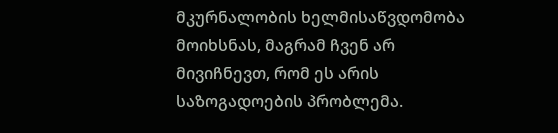მკურნალობის ხელმისაწვდომობა მოიხსნას, მაგრამ ჩვენ არ მივიჩნევთ, რომ ეს არის საზოგადოების პრობლემა.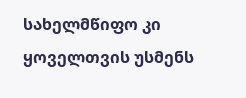სახელმწიფო კი ყოველთვის უსმენს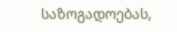საზოგადოებას,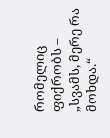რომელიც ფიქრობს – „სვამს, მერე რა მოხდა.“